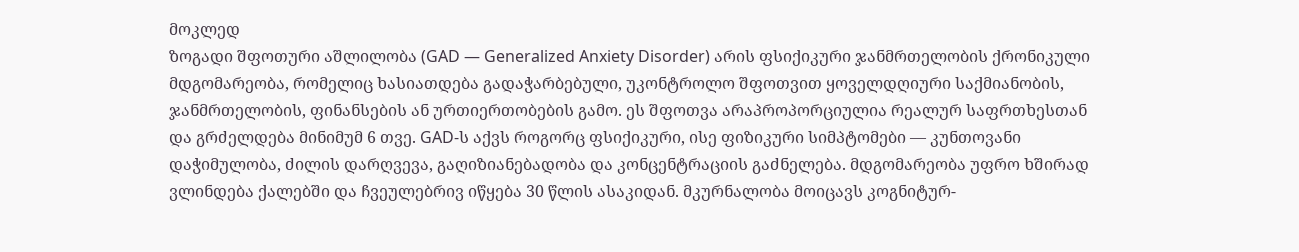მოკლედ
ზოგადი შფოთური აშლილობა (GAD — Generalized Anxiety Disorder) არის ფსიქიკური ჯანმრთელობის ქრონიკული მდგომარეობა, რომელიც ხასიათდება გადაჭარბებული, უკონტროლო შფოთვით ყოველდღიური საქმიანობის, ჯანმრთელობის, ფინანსების ან ურთიერთობების გამო. ეს შფოთვა არაპროპორციულია რეალურ საფრთხესთან და გრძელდება მინიმუმ 6 თვე. GAD-ს აქვს როგორც ფსიქიკური, ისე ფიზიკური სიმპტომები — კუნთოვანი დაჭიმულობა, ძილის დარღვევა, გაღიზიანებადობა და კონცენტრაციის გაძნელება. მდგომარეობა უფრო ხშირად ვლინდება ქალებში და ჩვეულებრივ იწყება 30 წლის ასაკიდან. მკურნალობა მოიცავს კოგნიტურ-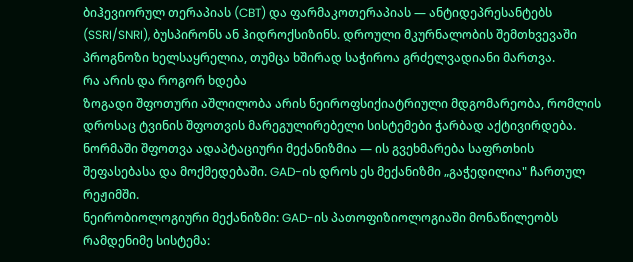ბიჰევიორულ თერაპიას (CBT) და ფარმაკოთერაპიას — ანტიდეპრესანტებს (SSRI/SNRI), ბუსპირონს ან ჰიდროქსიზინს. დროული მკურნალობის შემთხვევაში პროგნოზი ხელსაყრელია, თუმცა ხშირად საჭიროა გრძელვადიანი მართვა.
რა არის და როგორ ხდება
ზოგადი შფოთური აშლილობა არის ნეიროფსიქიატრიული მდგომარეობა, რომლის დროსაც ტვინის შფოთვის მარეგულირებელი სისტემები ჭარბად აქტივირდება. ნორმაში შფოთვა ადაპტაციური მექანიზმია — ის გვეხმარება საფრთხის შეფასებასა და მოქმედებაში. GAD-ის დროს ეს მექანიზმი „გაჭედილია" ჩართულ რეჟიმში.
ნეირობიოლოგიური მექანიზმი: GAD-ის პათოფიზიოლოგიაში მონაწილეობს რამდენიმე სისტემა: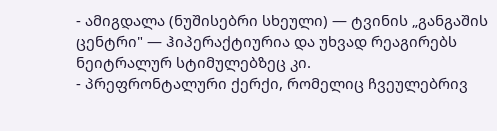- ამიგდალა (ნუშისებრი სხეული) — ტვინის „განგაშის ცენტრი" — ჰიპერაქტიურია და უხვად რეაგირებს ნეიტრალურ სტიმულებზეც კი.
- პრეფრონტალური ქერქი, რომელიც ჩვეულებრივ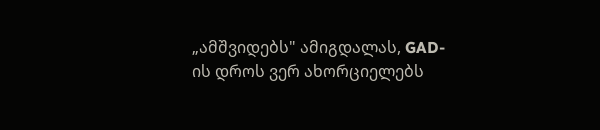„ამშვიდებს" ამიგდალას, GAD-ის დროს ვერ ახორციელებს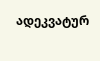ადეკვატურ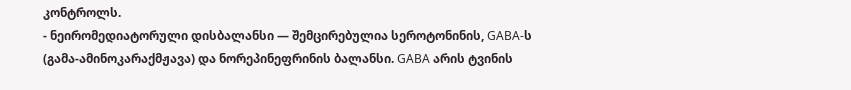კონტროლს.
- ნეირომედიატორული დისბალანსი — შემცირებულია სეროტონინის, GABA-ს (გამა-ამინოკარაქმჟავა) და ნორეპინეფრინის ბალანსი. GABA არის ტვინის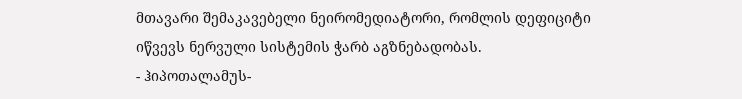მთავარი შემაკავებელი ნეირომედიატორი, რომლის დეფიციტი იწვევს ნერვული სისტემის ჭარბ აგზნებადობას.
- ჰიპოთალამუს-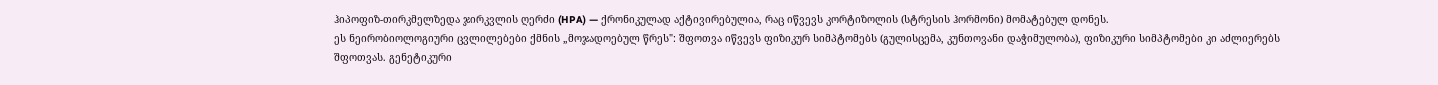ჰიპოფიზ-თირკმელზედა ჯირკვლის ღერძი (HPA) — ქრონიკულად აქტივირებულია, რაც იწვევს კორტიზოლის (სტრესის ჰორმონი) მომატებულ დონეს.
ეს ნეირობიოლოგიური ცვლილებები ქმნის „მოჯადოებულ წრეს": შფოთვა იწვევს ფიზიკურ სიმპტომებს (გულისცემა, კუნთოვანი დაჭიმულობა), ფიზიკური სიმპტომები კი აძლიერებს შფოთვას. გენეტიკური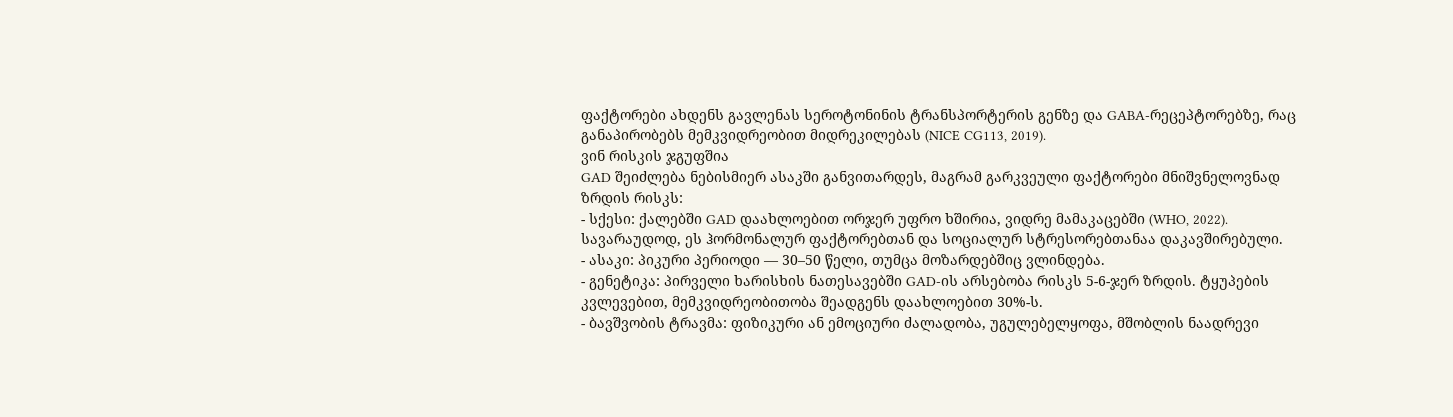ფაქტორები ახდენს გავლენას სეროტონინის ტრანსპორტერის გენზე და GABA-რეცეპტორებზე, რაც განაპირობებს მემკვიდრეობით მიდრეკილებას (NICE CG113, 2019).
ვინ რისკის ჯგუფშია
GAD შეიძლება ნებისმიერ ასაკში განვითარდეს, მაგრამ გარკვეული ფაქტორები მნიშვნელოვნად ზრდის რისკს:
- სქესი: ქალებში GAD დაახლოებით ორჯერ უფრო ხშირია, ვიდრე მამაკაცებში (WHO, 2022). სავარაუდოდ, ეს ჰორმონალურ ფაქტორებთან და სოციალურ სტრესორებთანაა დაკავშირებული.
- ასაკი: პიკური პერიოდი — 30–50 წელი, თუმცა მოზარდებშიც ვლინდება.
- გენეტიკა: პირველი ხარისხის ნათესავებში GAD-ის არსებობა რისკს 5-6-ჯერ ზრდის. ტყუპების კვლევებით, მემკვიდრეობითობა შეადგენს დაახლოებით 30%-ს.
- ბავშვობის ტრავმა: ფიზიკური ან ემოციური ძალადობა, უგულებელყოფა, მშობლის ნაადრევი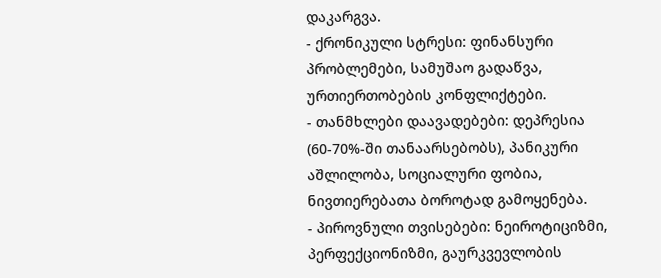დაკარგვა.
- ქრონიკული სტრესი: ფინანსური პრობლემები, სამუშაო გადაწვა, ურთიერთობების კონფლიქტები.
- თანმხლები დაავადებები: დეპრესია (60-70%-ში თანაარსებობს), პანიკური აშლილობა, სოციალური ფობია, ნივთიერებათა ბოროტად გამოყენება.
- პიროვნული თვისებები: ნეიროტიციზმი, პერფექციონიზმი, გაურკვევლობის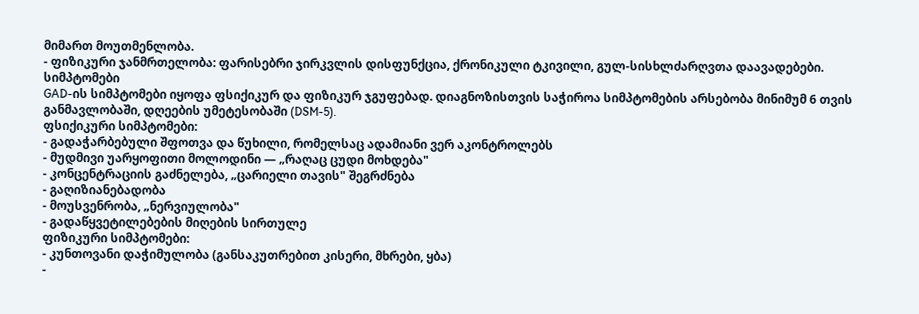მიმართ მოუთმენლობა.
- ფიზიკური ჯანმრთელობა: ფარისებრი ჯირკვლის დისფუნქცია, ქრონიკული ტკივილი, გულ-სისხლძარღვთა დაავადებები.
სიმპტომები
GAD-ის სიმპტომები იყოფა ფსიქიკურ და ფიზიკურ ჯგუფებად. დიაგნოზისთვის საჭიროა სიმპტომების არსებობა მინიმუმ 6 თვის განმავლობაში, დღეების უმეტესობაში (DSM-5).
ფსიქიკური სიმპტომები:
- გადაჭარბებული შფოთვა და წუხილი, რომელსაც ადამიანი ვერ აკონტროლებს
- მუდმივი უარყოფითი მოლოდინი — „რაღაც ცუდი მოხდება"
- კონცენტრაციის გაძნელება, „ცარიელი თავის" შეგრძნება
- გაღიზიანებადობა
- მოუსვენრობა, „ნერვიულობა"
- გადაწყვეტილებების მიღების სირთულე
ფიზიკური სიმპტომები:
- კუნთოვანი დაჭიმულობა (განსაკუთრებით კისერი, მხრები, ყბა)
-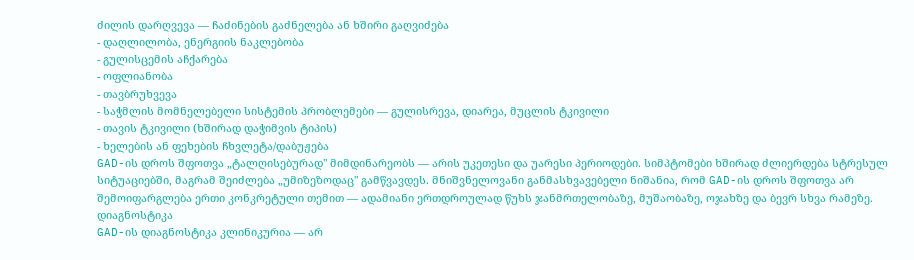ძილის დარღვევა — ჩაძინების გაძნელება ან ხშირი გაღვიძება
- დაღლილობა, ენერგიის ნაკლებობა
- გულისცემის აჩქარება
- ოფლიანობა
- თავბრუხვევა
- საჭმლის მომნელებელი სისტემის პრობლემები — გულისრევა, დიარეა, მუცლის ტკივილი
- თავის ტკივილი (ხშირად დაჭიმვის ტიპის)
- ხელების ან ფეხების ჩხვლეტა/დაბუჟება
GAD-ის დროს შფოთვა „ტალღისებურად" მიმდინარეობს — არის უკეთესი და უარესი პერიოდები. სიმპტომები ხშირად ძლიერდება სტრესულ სიტუაციებში, მაგრამ შეიძლება „უმიზეზოდაც" გამწვავდეს. მნიშვნელოვანი განმასხვავებელი ნიშანია, რომ GAD-ის დროს შფოთვა არ შემოიფარგლება ერთი კონკრეტული თემით — ადამიანი ერთდროულად წუხს ჯანმრთელობაზე, მუშაობაზე, ოჯახზე და ბევრ სხვა რამეზე.
დიაგნოსტიკა
GAD-ის დიაგნოსტიკა კლინიკურია — არ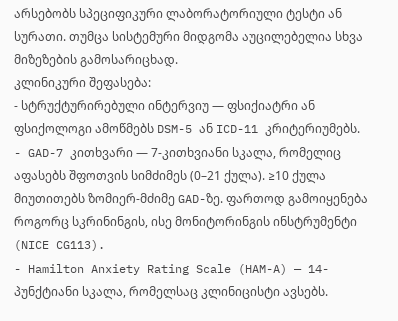არსებობს სპეციფიკური ლაბორატორიული ტესტი ან სურათი. თუმცა სისტემური მიდგომა აუცილებელია სხვა მიზეზების გამოსარიცხად.
კლინიკური შეფასება:
- სტრუქტურირებული ინტერვიუ — ფსიქიატრი ან ფსიქოლოგი ამოწმებს DSM-5 ან ICD-11 კრიტერიუმებს.
- GAD-7 კითხვარი — 7-კითხვიანი სკალა, რომელიც აფასებს შფოთვის სიმძიმეს (0–21 ქულა). ≥10 ქულა მიუთითებს ზომიერ-მძიმე GAD-ზე. ფართოდ გამოიყენება როგორც სკრინინგის, ისე მონიტორინგის ინსტრუმენტი (NICE CG113).
- Hamilton Anxiety Rating Scale (HAM-A) — 14-პუნქტიანი სკალა, რომელსაც კლინიცისტი ავსებს.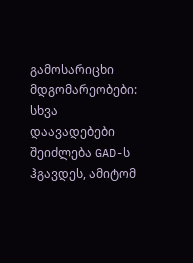გამოსარიცხი მდგომარეობები:
სხვა დაავადებები შეიძლება GAD-ს ჰგავდეს, ამიტომ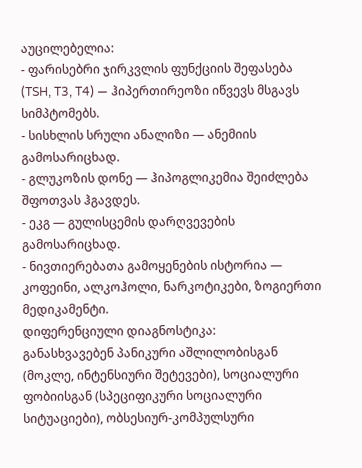აუცილებელია:
- ფარისებრი ჯირკვლის ფუნქციის შეფასება (TSH, T3, T4) — ჰიპერთირეოზი იწვევს მსგავს სიმპტომებს.
- სისხლის სრული ანალიზი — ანემიის გამოსარიცხად.
- გლუკოზის დონე — ჰიპოგლიკემია შეიძლება შფოთვას ჰგავდეს.
- ეკგ — გულისცემის დარღვევების გამოსარიცხად.
- ნივთიერებათა გამოყენების ისტორია — კოფეინი, ალკოჰოლი, ნარკოტიკები, ზოგიერთი მედიკამენტი.
დიფერენციული დიაგნოსტიკა:
განასხვავებენ პანიკური აშლილობისგან (მოკლე, ინტენსიური შეტევები), სოციალური ფობიისგან (სპეციფიკური სოციალური სიტუაციები), ობსესიურ-კომპულსური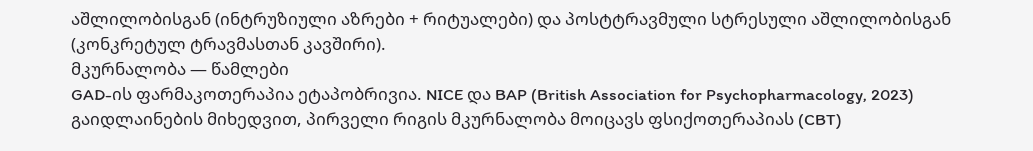აშლილობისგან (ინტრუზიული აზრები + რიტუალები) და პოსტტრავმული სტრესული აშლილობისგან (კონკრეტულ ტრავმასთან კავშირი).
მკურნალობა — წამლები
GAD-ის ფარმაკოთერაპია ეტაპობრივია. NICE და BAP (British Association for Psychopharmacology, 2023) გაიდლაინების მიხედვით, პირველი რიგის მკურნალობა მოიცავს ფსიქოთერაპიას (CBT)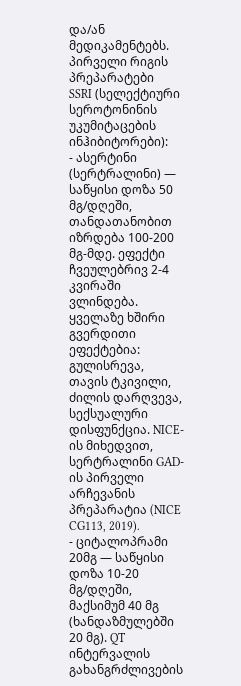და/ან მედიკამენტებს.
პირველი რიგის პრეპარატები
SSRI (სელექტიური სეროტონინის უკუმიტაცების ინჰიბიტორები):
- ასერტინი (სერტრალინი) — საწყისი დოზა 50 მგ/დღეში, თანდათანობით იზრდება 100-200 მგ-მდე. ეფექტი ჩვეულებრივ 2-4 კვირაში ვლინდება. ყველაზე ხშირი გვერდითი ეფექტებია: გულისრევა, თავის ტკივილი, ძილის დარღვევა, სექსუალური დისფუნქცია. NICE-ის მიხედვით, სერტრალინი GAD-ის პირველი არჩევანის პრეპარატია (NICE CG113, 2019).
- ციტალოპრამი 20მგ — საწყისი დოზა 10-20 მგ/დღეში, მაქსიმუმ 40 მგ (ხანდაზმულებში 20 მგ). QT ინტერვალის გახანგრძლივების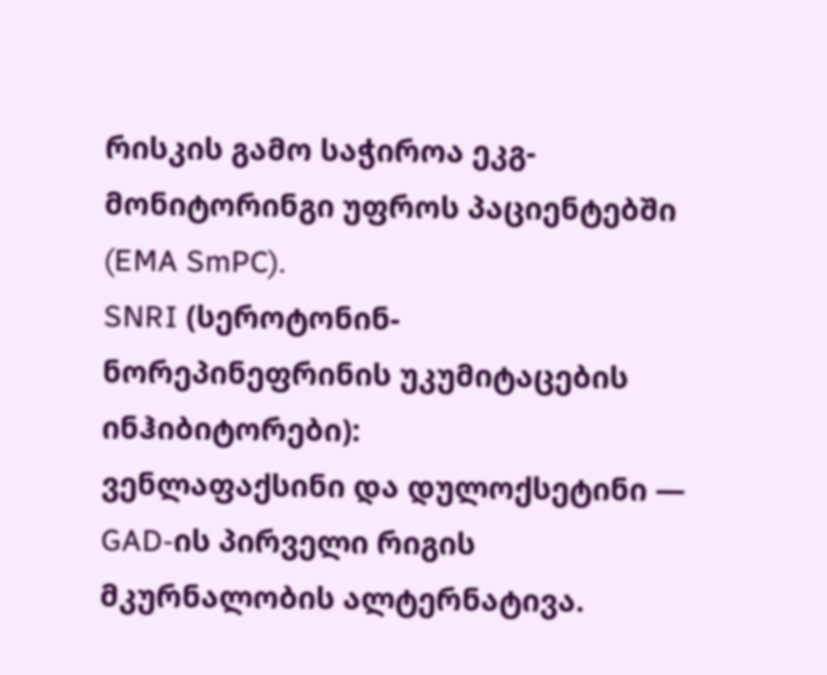რისკის გამო საჭიროა ეკგ-მონიტორინგი უფროს პაციენტებში (EMA SmPC).
SNRI (სეროტონინ-ნორეპინეფრინის უკუმიტაცების ინჰიბიტორები):
ვენლაფაქსინი და დულოქსეტინი — GAD-ის პირველი რიგის მკურნალობის ალტერნატივა.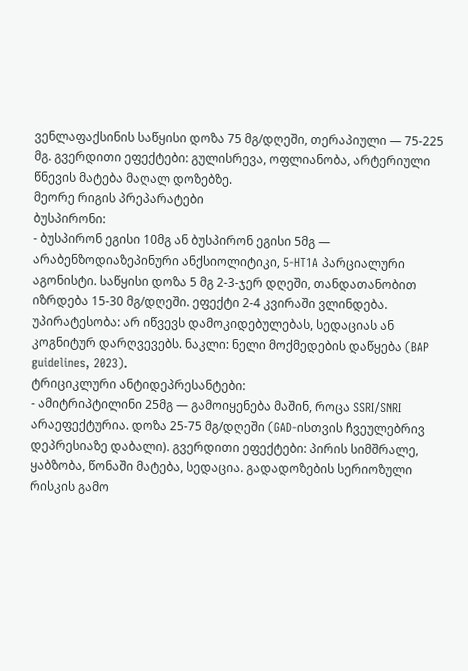ვენლაფაქსინის საწყისი დოზა 75 მგ/დღეში, თერაპიული — 75-225 მგ. გვერდითი ეფექტები: გულისრევა, ოფლიანობა, არტერიული წნევის მატება მაღალ დოზებზე.
მეორე რიგის პრეპარატები
ბუსპირონი:
- ბუსპირონ ეგისი 10მგ ან ბუსპირონ ეგისი 5მგ — არაბენზოდიაზეპინური ანქსიოლიტიკი, 5-HT1A პარციალური აგონისტი. საწყისი დოზა 5 მგ 2-3-ჯერ დღეში, თანდათანობით იზრდება 15-30 მგ/დღეში. ეფექტი 2-4 კვირაში ვლინდება. უპირატესობა: არ იწვევს დამოკიდებულებას, სედაციას ან კოგნიტურ დარღვევებს. ნაკლი: ნელი მოქმედების დაწყება (BAP guidelines, 2023).
ტრიციკლური ანტიდეპრესანტები:
- ამიტრიპტილინი 25მგ — გამოიყენება მაშინ, როცა SSRI/SNRI არაეფექტურია. დოზა 25-75 მგ/დღეში (GAD-ისთვის ჩვეულებრივ დეპრესიაზე დაბალი). გვერდითი ეფექტები: პირის სიმშრალე, ყაბზობა, წონაში მატება, სედაცია. გადადოზების სერიოზული რისკის გამო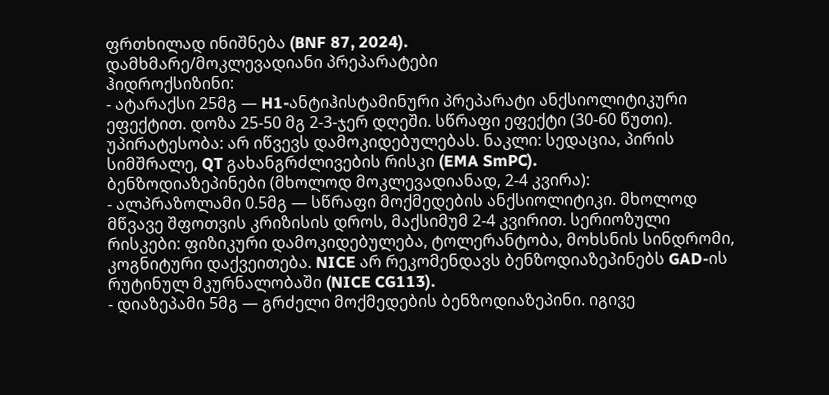ფრთხილად ინიშნება (BNF 87, 2024).
დამხმარე/მოკლევადიანი პრეპარატები
ჰიდროქსიზინი:
- ატარაქსი 25მგ — H1-ანტიჰისტამინური პრეპარატი ანქსიოლიტიკური ეფექტით. დოზა 25-50 მგ 2-3-ჯერ დღეში. სწრაფი ეფექტი (30-60 წუთი). უპირატესობა: არ იწვევს დამოკიდებულებას. ნაკლი: სედაცია, პირის სიმშრალე, QT გახანგრძლივების რისკი (EMA SmPC).
ბენზოდიაზეპინები (მხოლოდ მოკლევადიანად, 2-4 კვირა):
- ალპრაზოლამი 0.5მგ — სწრაფი მოქმედების ანქსიოლიტიკი. მხოლოდ მწვავე შფოთვის კრიზისის დროს, მაქსიმუმ 2-4 კვირით. სერიოზული რისკები: ფიზიკური დამოკიდებულება, ტოლერანტობა, მოხსნის სინდრომი, კოგნიტური დაქვეითება. NICE არ რეკომენდავს ბენზოდიაზეპინებს GAD-ის რუტინულ მკურნალობაში (NICE CG113).
- დიაზეპამი 5მგ — გრძელი მოქმედების ბენზოდიაზეპინი. იგივე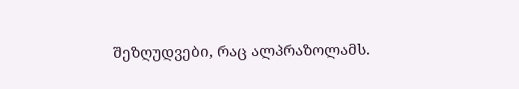შეზღუდვები, რაც ალპრაზოლამს.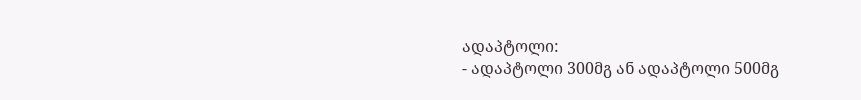ადაპტოლი:
- ადაპტოლი 300მგ ან ადაპტოლი 500მგ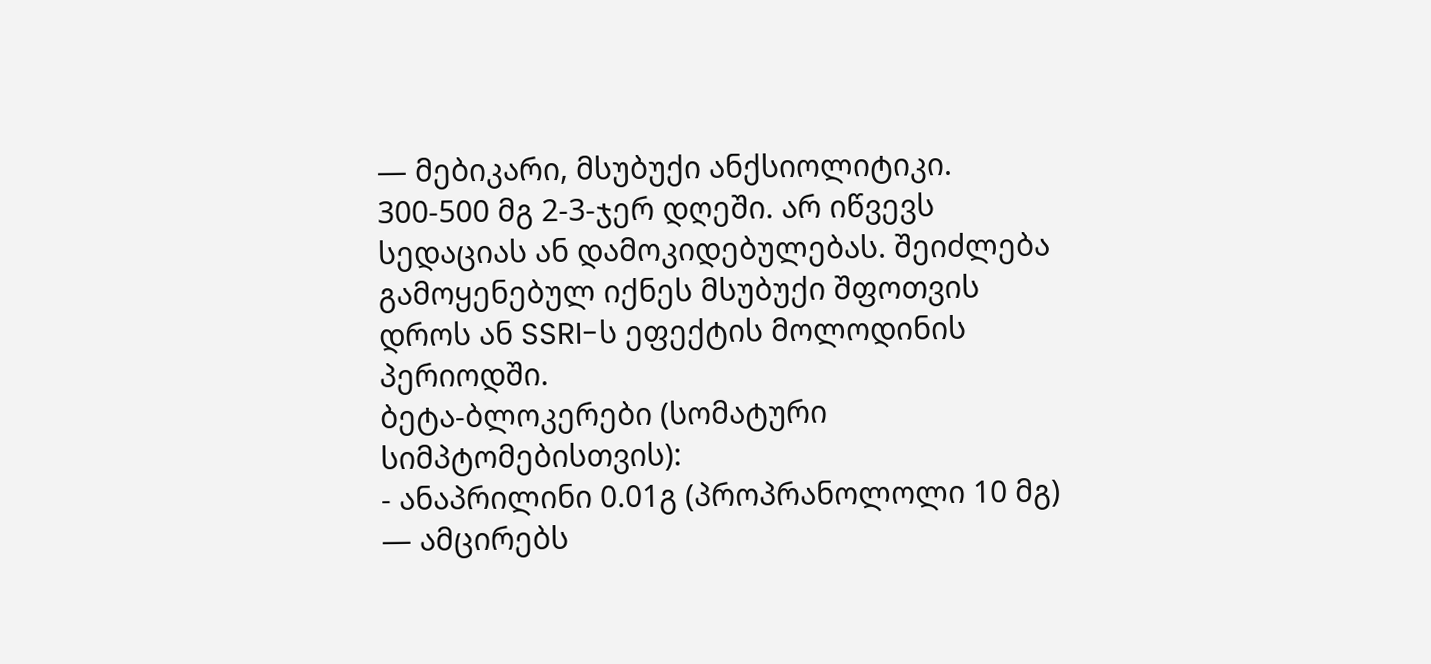— მებიკარი, მსუბუქი ანქსიოლიტიკი. 300-500 მგ 2-3-ჯერ დღეში. არ იწვევს სედაციას ან დამოკიდებულებას. შეიძლება გამოყენებულ იქნეს მსუბუქი შფოთვის დროს ან SSRI-ს ეფექტის მოლოდინის პერიოდში.
ბეტა-ბლოკერები (სომატური სიმპტომებისთვის):
- ანაპრილინი 0.01გ (პროპრანოლოლი 10 მგ) — ამცირებს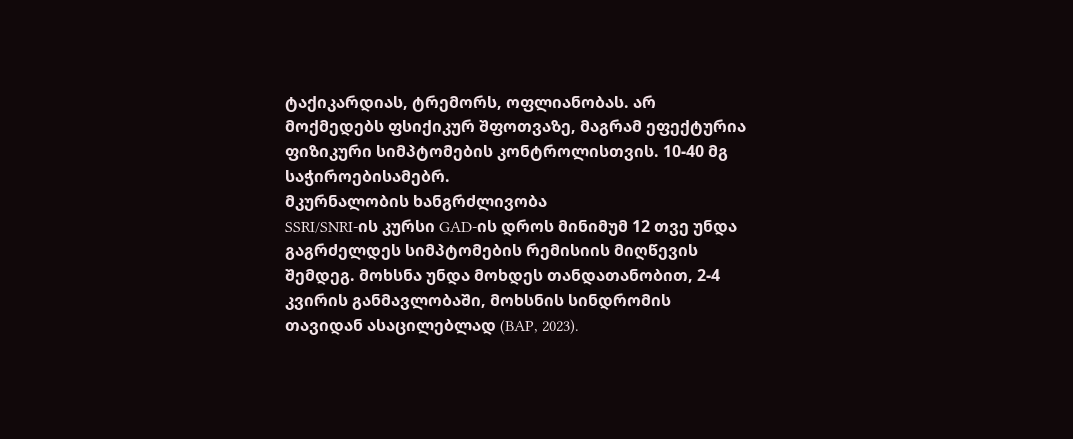ტაქიკარდიას, ტრემორს, ოფლიანობას. არ მოქმედებს ფსიქიკურ შფოთვაზე, მაგრამ ეფექტურია ფიზიკური სიმპტომების კონტროლისთვის. 10-40 მგ საჭიროებისამებრ.
მკურნალობის ხანგრძლივობა
SSRI/SNRI-ის კურსი GAD-ის დროს მინიმუმ 12 თვე უნდა გაგრძელდეს სიმპტომების რემისიის მიღწევის შემდეგ. მოხსნა უნდა მოხდეს თანდათანობით, 2-4 კვირის განმავლობაში, მოხსნის სინდრომის თავიდან ასაცილებლად (BAP, 2023).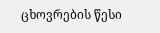ცხოვრების წესი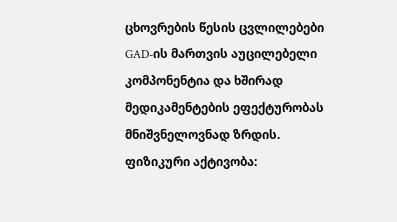ცხოვრების წესის ცვლილებები GAD-ის მართვის აუცილებელი კომპონენტია და ხშირად მედიკამენტების ეფექტურობას მნიშვნელოვნად ზრდის.
ფიზიკური აქტივობა: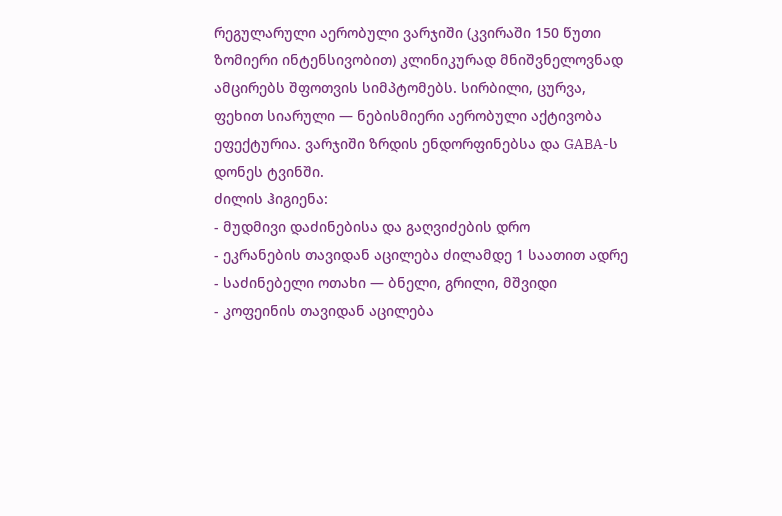რეგულარული აერობული ვარჯიში (კვირაში 150 წუთი ზომიერი ინტენსივობით) კლინიკურად მნიშვნელოვნად ამცირებს შფოთვის სიმპტომებს. სირბილი, ცურვა, ფეხით სიარული — ნებისმიერი აერობული აქტივობა ეფექტურია. ვარჯიში ზრდის ენდორფინებსა და GABA-ს დონეს ტვინში.
ძილის ჰიგიენა:
- მუდმივი დაძინებისა და გაღვიძების დრო
- ეკრანების თავიდან აცილება ძილამდე 1 საათით ადრე
- საძინებელი ოთახი — ბნელი, გრილი, მშვიდი
- კოფეინის თავიდან აცილება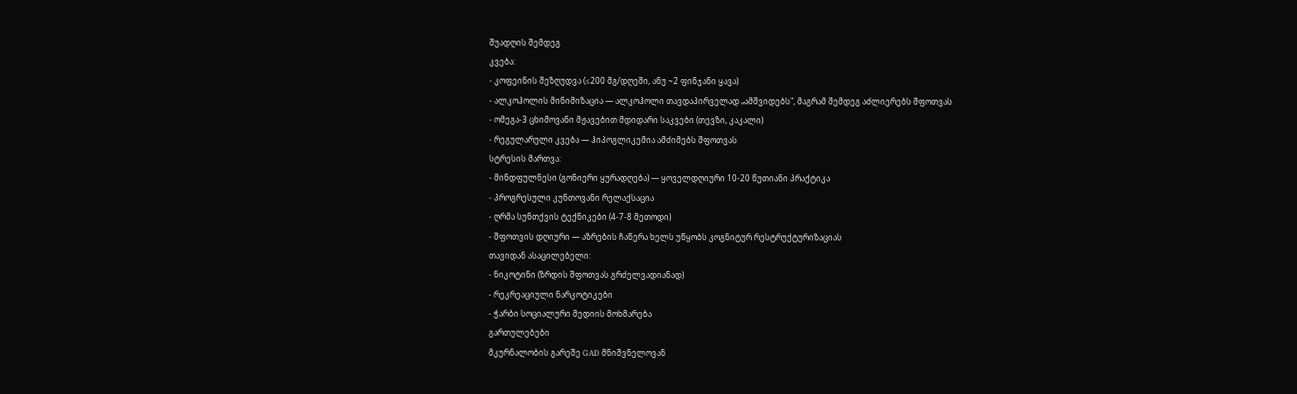შუადღის შემდეგ
კვება:
- კოფეინის შეზღუდვა (≤200 მგ/დღეში, ანუ ~2 ფინჯანი ყავა)
- ალკოჰოლის მინიმიზაცია — ალკოჰოლი თავდაპირველად „ამშვიდებს", მაგრამ შემდეგ აძლიერებს შფოთვას
- ომეგა-3 ცხიმოვანი მჟავებით მდიდარი საკვები (თევზი, კაკალი)
- რეგულარული კვება — ჰიპოგლიკემია ამძიმებს შფოთვას
სტრესის მართვა:
- მინდფულნესი (გონიერი ყურადღება) — ყოველდღიური 10-20 წუთიანი პრაქტიკა
- პროგრესული კუნთოვანი რელაქსაცია
- ღრმა სუნთქვის ტექნიკები (4-7-8 მეთოდი)
- შფოთვის დღიური — აზრების ჩაწერა ხელს უწყობს კოგნიტურ რესტრუქტურიზაციას
თავიდან ასაცილებელი:
- ნიკოტინი (ზრდის შფოთვას გრძელვადიანად)
- რეკრეაციული ნარკოტიკები
- ჭარბი სოციალური მედიის მოხმარება
გართულებები
მკურნალობის გარეშე GAD მნიშვნელოვან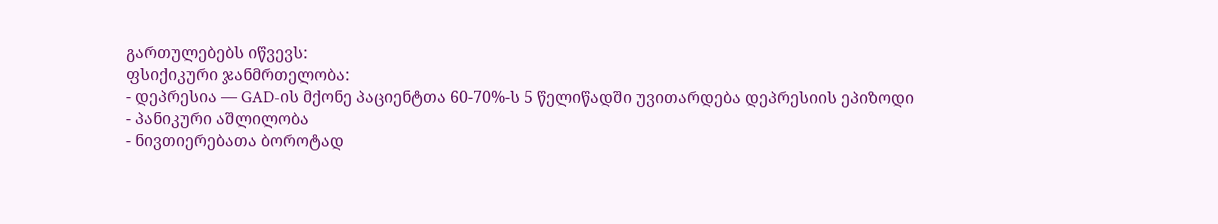გართულებებს იწვევს:
ფსიქიკური ჯანმრთელობა:
- დეპრესია — GAD-ის მქონე პაციენტთა 60-70%-ს 5 წელიწადში უვითარდება დეპრესიის ეპიზოდი
- პანიკური აშლილობა
- ნივთიერებათა ბოროტად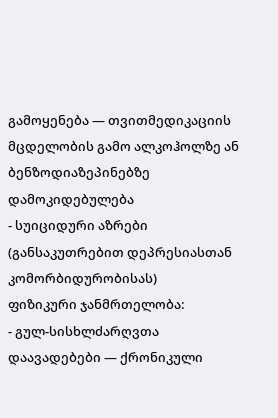გამოყენება — თვითმედიკაციის მცდელობის გამო ალკოჰოლზე ან ბენზოდიაზეპინებზე დამოკიდებულება
- სუიციდური აზრები (განსაკუთრებით დეპრესიასთან კომორბიდურობისას)
ფიზიკური ჯანმრთელობა:
- გულ-სისხლძარღვთა დაავადებები — ქრონიკული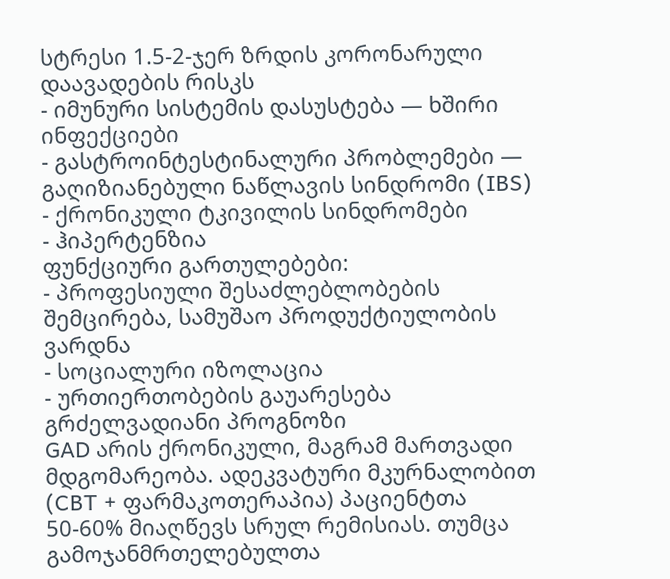სტრესი 1.5-2-ჯერ ზრდის კორონარული დაავადების რისკს
- იმუნური სისტემის დასუსტება — ხშირი ინფექციები
- გასტროინტესტინალური პრობლემები — გაღიზიანებული ნაწლავის სინდრომი (IBS)
- ქრონიკული ტკივილის სინდრომები
- ჰიპერტენზია
ფუნქციური გართულებები:
- პროფესიული შესაძლებლობების შემცირება, სამუშაო პროდუქტიულობის ვარდნა
- სოციალური იზოლაცია
- ურთიერთობების გაუარესება
გრძელვადიანი პროგნოზი
GAD არის ქრონიკული, მაგრამ მართვადი მდგომარეობა. ადეკვატური მკურნალობით (CBT + ფარმაკოთერაპია) პაციენტთა 50-60% მიაღწევს სრულ რემისიას. თუმცა გამოჯანმრთელებულთა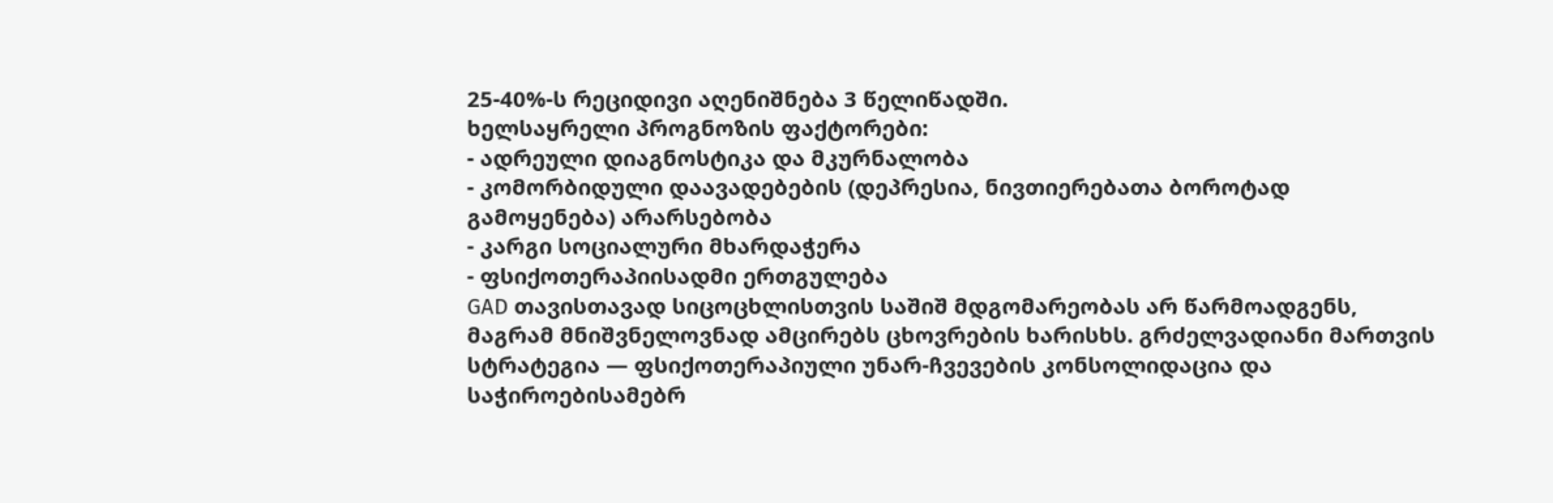25-40%-ს რეციდივი აღენიშნება 3 წელიწადში.
ხელსაყრელი პროგნოზის ფაქტორები:
- ადრეული დიაგნოსტიკა და მკურნალობა
- კომორბიდული დაავადებების (დეპრესია, ნივთიერებათა ბოროტად გამოყენება) არარსებობა
- კარგი სოციალური მხარდაჭერა
- ფსიქოთერაპიისადმი ერთგულება
GAD თავისთავად სიცოცხლისთვის საშიშ მდგომარეობას არ წარმოადგენს, მაგრამ მნიშვნელოვნად ამცირებს ცხოვრების ხარისხს. გრძელვადიანი მართვის სტრატეგია — ფსიქოთერაპიული უნარ-ჩვევების კონსოლიდაცია და საჭიროებისამებრ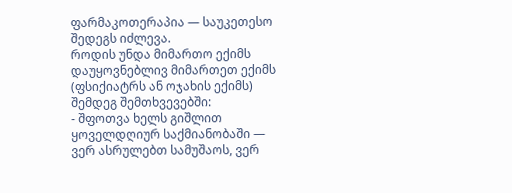ფარმაკოთერაპია — საუკეთესო შედეგს იძლევა.
როდის უნდა მიმართო ექიმს
დაუყოვნებლივ მიმართეთ ექიმს (ფსიქიატრს ან ოჯახის ექიმს) შემდეგ შემთხვევებში:
- შფოთვა ხელს გიშლით ყოველდღიურ საქმიანობაში — ვერ ასრულებთ სამუშაოს, ვერ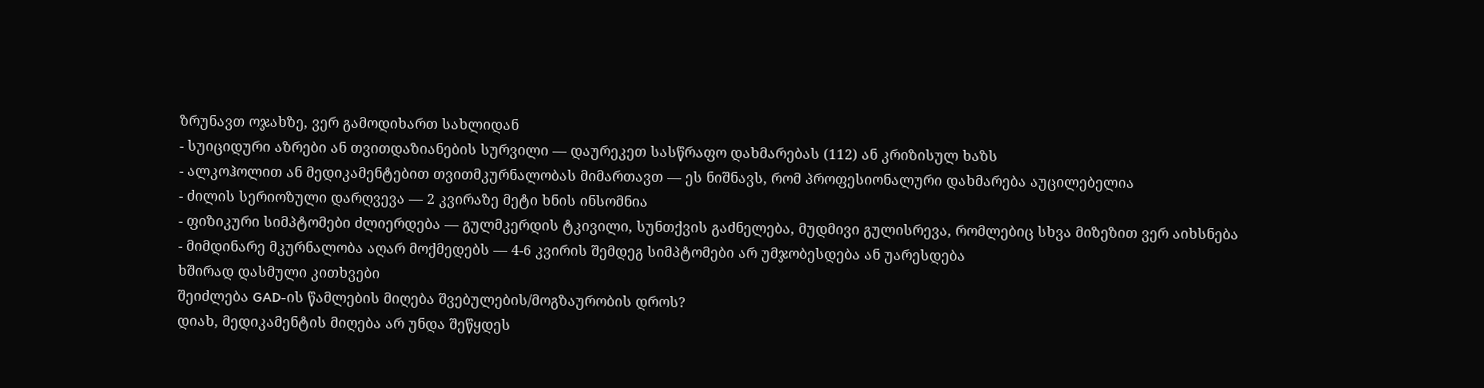ზრუნავთ ოჯახზე, ვერ გამოდიხართ სახლიდან
- სუიციდური აზრები ან თვითდაზიანების სურვილი — დაურეკეთ სასწრაფო დახმარებას (112) ან კრიზისულ ხაზს
- ალკოჰოლით ან მედიკამენტებით თვითმკურნალობას მიმართავთ — ეს ნიშნავს, რომ პროფესიონალური დახმარება აუცილებელია
- ძილის სერიოზული დარღვევა — 2 კვირაზე მეტი ხნის ინსომნია
- ფიზიკური სიმპტომები ძლიერდება — გულმკერდის ტკივილი, სუნთქვის გაძნელება, მუდმივი გულისრევა, რომლებიც სხვა მიზეზით ვერ აიხსნება
- მიმდინარე მკურნალობა აღარ მოქმედებს — 4-6 კვირის შემდეგ სიმპტომები არ უმჯობესდება ან უარესდება
ხშირად დასმული კითხვები
შეიძლება GAD-ის წამლების მიღება შვებულების/მოგზაურობის დროს?
დიახ, მედიკამენტის მიღება არ უნდა შეწყდეს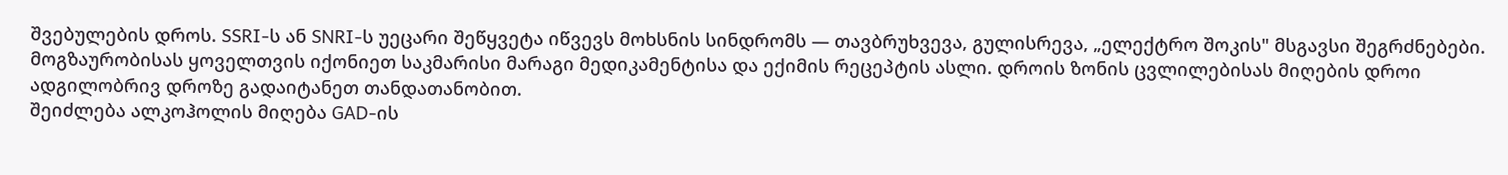შვებულების დროს. SSRI-ს ან SNRI-ს უეცარი შეწყვეტა იწვევს მოხსნის სინდრომს — თავბრუხვევა, გულისრევა, „ელექტრო შოკის" მსგავსი შეგრძნებები. მოგზაურობისას ყოველთვის იქონიეთ საკმარისი მარაგი მედიკამენტისა და ექიმის რეცეპტის ასლი. დროის ზონის ცვლილებისას მიღების დროი ადგილობრივ დროზე გადაიტანეთ თანდათანობით.
შეიძლება ალკოჰოლის მიღება GAD-ის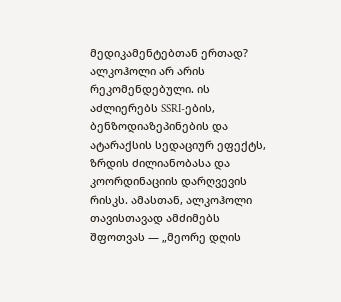მედიკამენტებთან ერთად?
ალკოჰოლი არ არის რეკომენდებული. ის აძლიერებს SSRI-ების, ბენზოდიაზეპინების და ატარაქსის სედაციურ ეფექტს, ზრდის ძილიანობასა და კოორდინაციის დარღვევის რისკს. ამასთან, ალკოჰოლი თავისთავად ამძიმებს შფოთვას — „მეორე დღის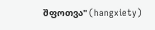შფოთვა" (hangxiety)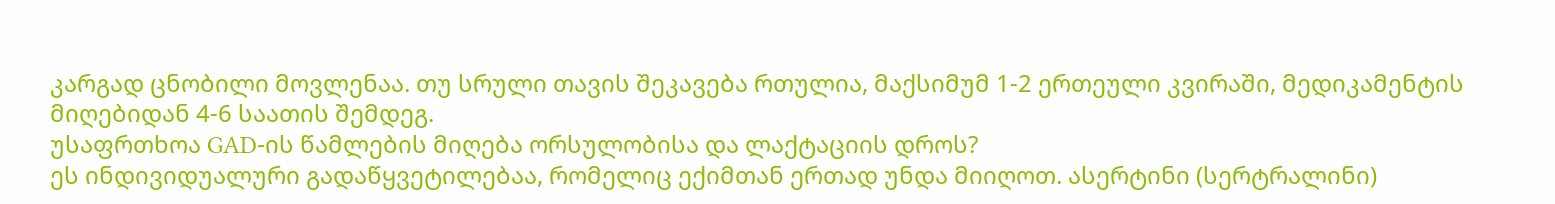კარგად ცნობილი მოვლენაა. თუ სრული თავის შეკავება რთულია, მაქსიმუმ 1-2 ერთეული კვირაში, მედიკამენტის მიღებიდან 4-6 საათის შემდეგ.
უსაფრთხოა GAD-ის წამლების მიღება ორსულობისა და ლაქტაციის დროს?
ეს ინდივიდუალური გადაწყვეტილებაა, რომელიც ექიმთან ერთად უნდა მიიღოთ. ასერტინი (სერტრალინი)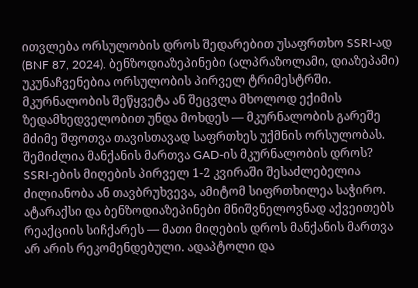ითვლება ორსულობის დროს შედარებით უსაფრთხო SSRI-ად (BNF 87, 2024). ბენზოდიაზეპინები (ალპრაზოლამი, დიაზეპამი) უკუნაჩვენებია ორსულობის პირველ ტრიმესტრში. მკურნალობის შეწყვეტა ან შეცვლა მხოლოდ ექიმის ზედამხედველობით უნდა მოხდეს — მკურნალობის გარეშე მძიმე შფოთვა თავისთავად საფრთხეს უქმნის ორსულობას.
შემიძლია მანქანის მართვა GAD-ის მკურნალობის დროს?
SSRI-ების მიღების პირველ 1-2 კვირაში შესაძლებელია ძილიანობა ან თავბრუხვევა, ამიტომ სიფრთხილეა საჭირო. ატარაქსი და ბენზოდიაზეპინები მნიშვნელოვნად აქვეითებს რეაქციის სიჩქარეს — მათი მიღების დროს მანქანის მართვა არ არის რეკომენდებული. ადაპტოლი და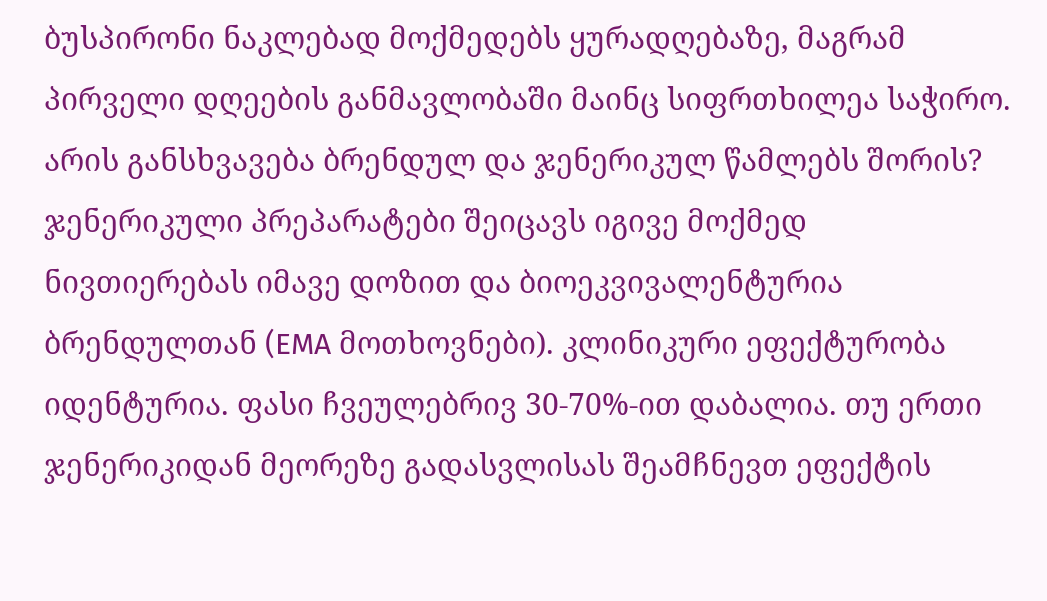ბუსპირონი ნაკლებად მოქმედებს ყურადღებაზე, მაგრამ პირველი დღეების განმავლობაში მაინც სიფრთხილეა საჭირო.
არის განსხვავება ბრენდულ და ჯენერიკულ წამლებს შორის?
ჯენერიკული პრეპარატები შეიცავს იგივე მოქმედ ნივთიერებას იმავე დოზით და ბიოეკვივალენტურია ბრენდულთან (EMA მოთხოვნები). კლინიკური ეფექტურობა იდენტურია. ფასი ჩვეულებრივ 30-70%-ით დაბალია. თუ ერთი ჯენერიკიდან მეორეზე გადასვლისას შეამჩნევთ ეფექტის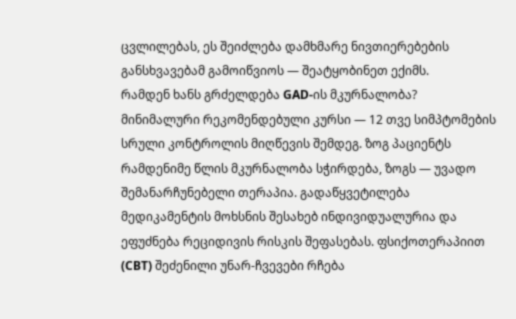ცვლილებას, ეს შეიძლება დამხმარე ნივთიერებების განსხვავებამ გამოიწვიოს — შეატყობინეთ ექიმს.
რამდენ ხანს გრძელდება GAD-ის მკურნალობა?
მინიმალური რეკომენდებული კურსი — 12 თვე სიმპტომების სრული კონტროლის მიღწევის შემდეგ. ზოგ პაციენტს რამდენიმე წლის მკურნალობა სჭირდება, ზოგს — უვადო შემანარჩუნებელი თერაპია. გადაწყვეტილება მედიკამენტის მოხსნის შესახებ ინდივიდუალურია და ეფუძნება რეციდივის რისკის შეფასებას. ფსიქოთერაპიით (CBT) შეძენილი უნარ-ჩვევები რჩება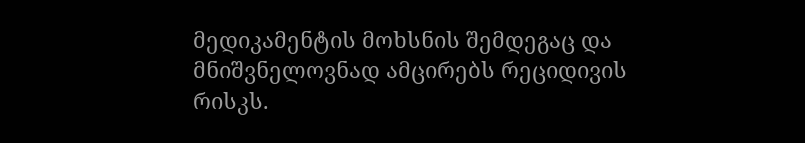მედიკამენტის მოხსნის შემდეგაც და მნიშვნელოვნად ამცირებს რეციდივის რისკს.